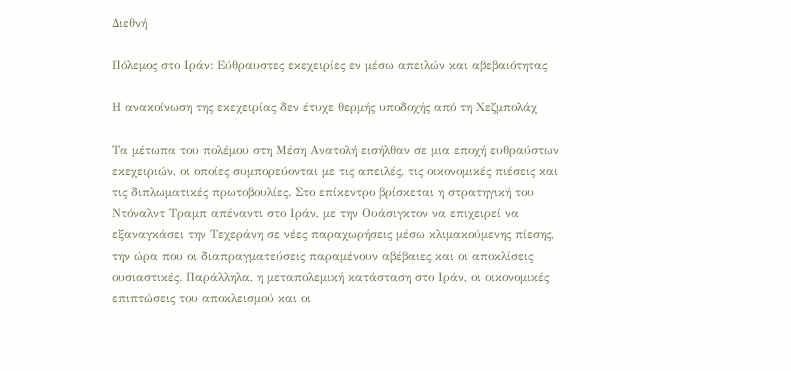Διεθνή

Πόλεμος στο Ιράν: Εύθραυστες εκεχειρίες εν μέσω απειλών και αβεβαιότητας

Η ανακοίνωση της εκεχειρίας δεν έτυχε θερμής υποδοχής από τη Χεζμπολάχ

Τα μέτωπα του πολέμου στη Μέση Ανατολή εισήλθαν σε μια εποχή ευθραύστων εκεχειριών, οι οποίες συμπορεύονται με τις απειλές, τις οικονομικές πιέσεις και τις διπλωματικές πρωτοβουλίες. Στο επίκεντρο βρίσκεται η στρατηγική του Ντόναλντ Τραμπ απέναντι στο Ιράν, με την Ουάσιγκτον να επιχειρεί να εξαναγκάσει την Τεχεράνη σε νέες παραχωρήσεις μέσω κλιμακούμενης πίεσης, την ώρα που οι διαπραγματεύσεις παραμένουν αβέβαιες και οι αποκλίσεις ουσιαστικές. Παράλληλα, η μεταπολεμική κατάσταση στο Ιράν, οι οικονομικές επιπτώσεις του αποκλεισμού και οι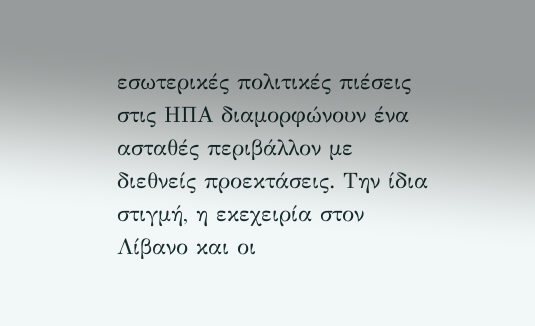εσωτερικές πολιτικές πιέσεις στις ΗΠΑ διαμορφώνουν ένα ασταθές περιβάλλον με διεθνείς προεκτάσεις. Την ίδια στιγμή, η εκεχειρία στον Λίβανο και οι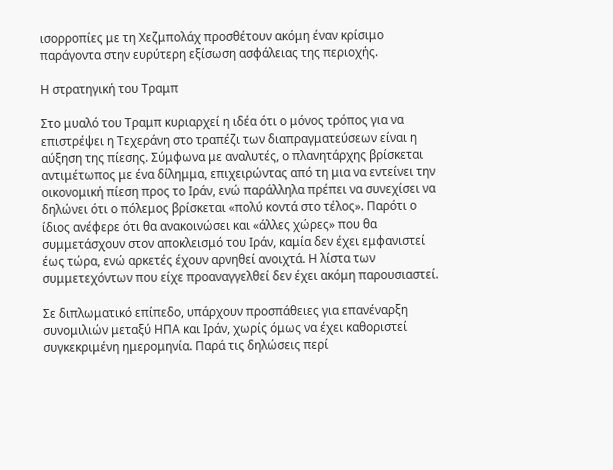ισορροπίες με τη Χεζμπολάχ προσθέτουν ακόμη έναν κρίσιμο παράγοντα στην ευρύτερη εξίσωση ασφάλειας της περιοχής.

Η στρατηγική του Τραμπ

Στο μυαλό του Τραμπ κυριαρχεί η ιδέα ότι ο μόνος τρόπος για να επιστρέψει η Τεχεράνη στο τραπέζι των διαπραγματεύσεων είναι η αύξηση της πίεσης. Σύμφωνα με αναλυτές, ο πλανητάρχης βρίσκεται αντιμέτωπος με ένα δίλημμα, επιχειρώντας από τη μια να εντείνει την οικονομική πίεση προς το Ιράν, ενώ παράλληλα πρέπει να συνεχίσει να δηλώνει ότι ο πόλεμος βρίσκεται «πολύ κοντά στο τέλος». Παρότι ο ίδιος ανέφερε ότι θα ανακοινώσει και «άλλες χώρες» που θα συμμετάσχουν στον αποκλεισμό του Ιράν, καμία δεν έχει εμφανιστεί έως τώρα, ενώ αρκετές έχουν αρνηθεί ανοιχτά. Η λίστα των συμμετεχόντων που είχε προαναγγελθεί δεν έχει ακόμη παρουσιαστεί.

Σε διπλωματικό επίπεδο, υπάρχουν προσπάθειες για επανέναρξη συνομιλιών μεταξύ ΗΠΑ και Ιράν, χωρίς όμως να έχει καθοριστεί συγκεκριμένη ημερομηνία. Παρά τις δηλώσεις περί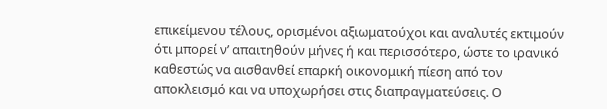επικείμενου τέλους, ορισμένοι αξιωματούχοι και αναλυτές εκτιμούν ότι μπορεί ν’ απαιτηθούν μήνες ή και περισσότερο, ώστε το ιρανικό καθεστώς να αισθανθεί επαρκή οικονομική πίεση από τον αποκλεισμό και να υποχωρήσει στις διαπραγματεύσεις. Ο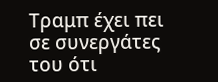Τραμπ έχει πει σε συνεργάτες του ότι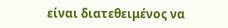είναι διατεθειμένος να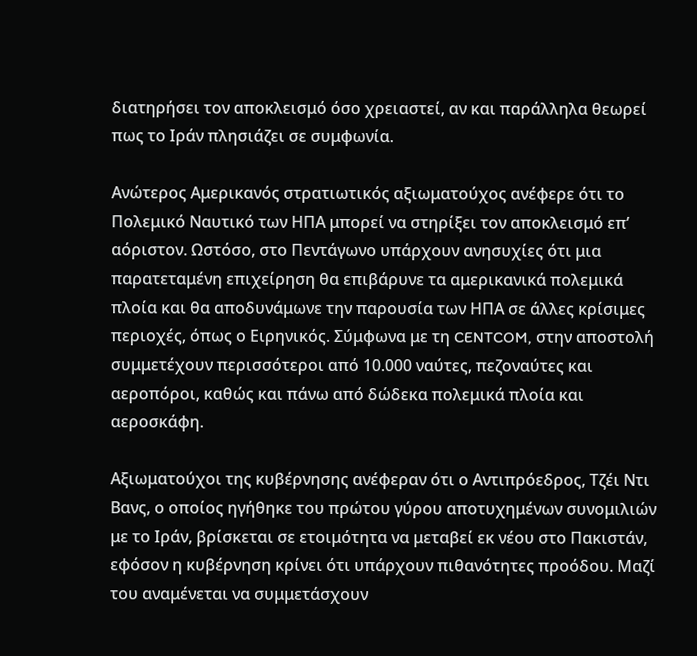διατηρήσει τον αποκλεισμό όσο χρειαστεί, αν και παράλληλα θεωρεί πως το Ιράν πλησιάζει σε συμφωνία.

Ανώτερος Αμερικανός στρατιωτικός αξιωματούχος ανέφερε ότι το Πολεμικό Ναυτικό των ΗΠΑ μπορεί να στηρίξει τον αποκλεισμό επ’ αόριστον. Ωστόσο, στο Πεντάγωνο υπάρχουν ανησυχίες ότι μια παρατεταμένη επιχείρηση θα επιβάρυνε τα αμερικανικά πολεμικά πλοία και θα αποδυνάμωνε την παρουσία των ΗΠΑ σε άλλες κρίσιμες περιοχές, όπως ο Ειρηνικός. Σύμφωνα με τη CENTCOM, στην αποστολή συμμετέχουν περισσότεροι από 10.000 ναύτες, πεζοναύτες και αεροπόροι, καθώς και πάνω από δώδεκα πολεμικά πλοία και αεροσκάφη.

Αξιωματούχοι της κυβέρνησης ανέφεραν ότι ο Αντιπρόεδρος, Τζέι Ντι Βανς, ο οποίος ηγήθηκε του πρώτου γύρου αποτυχημένων συνομιλιών με το Ιράν, βρίσκεται σε ετοιμότητα να μεταβεί εκ νέου στο Πακιστάν, εφόσον η κυβέρνηση κρίνει ότι υπάρχουν πιθανότητες προόδου. Μαζί του αναμένεται να συμμετάσχουν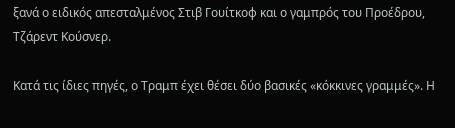ξανά ο ειδικός απεσταλμένος Στιβ Γουίτκοφ και ο γαμπρός του Προέδρου, Τζάρεντ Κούσνερ.

Κατά τις ίδιες πηγές, ο Τραμπ έχει θέσει δύο βασικές «κόκκινες γραμμές». Η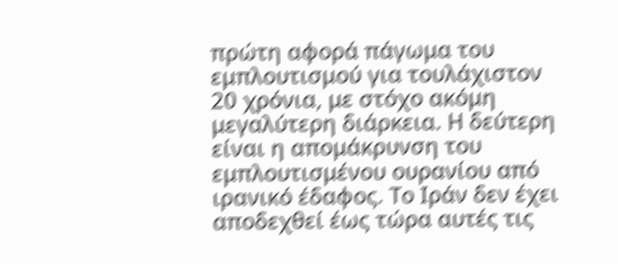πρώτη αφορά πάγωμα του εμπλουτισμού για τουλάχιστον 20 χρόνια, με στόχο ακόμη μεγαλύτερη διάρκεια. Η δεύτερη είναι η απομάκρυνση του εμπλουτισμένου ουρανίου από ιρανικό έδαφος. Το Ιράν δεν έχει αποδεχθεί έως τώρα αυτές τις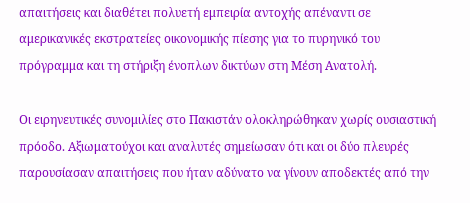απαιτήσεις και διαθέτει πολυετή εμπειρία αντοχής απέναντι σε αμερικανικές εκστρατείες οικονομικής πίεσης για το πυρηνικό του πρόγραμμα και τη στήριξη ένοπλων δικτύων στη Μέση Ανατολή.

Οι ειρηνευτικές συνομιλίες στο Πακιστάν ολοκληρώθηκαν χωρίς ουσιαστική πρόοδο. Αξιωματούχοι και αναλυτές σημείωσαν ότι και οι δύο πλευρές παρουσίασαν απαιτήσεις που ήταν αδύνατο να γίνουν αποδεκτές από την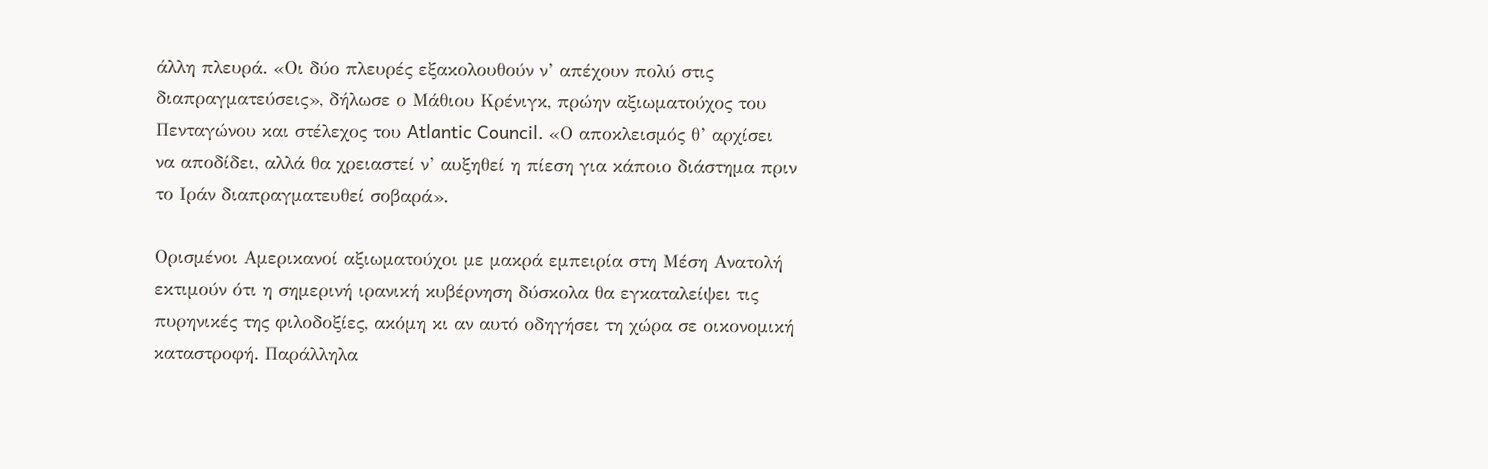άλλη πλευρά. «Οι δύο πλευρές εξακολουθούν ν’ απέχουν πολύ στις διαπραγματεύσεις», δήλωσε ο Μάθιου Κρένιγκ, πρώην αξιωματούχος του Πενταγώνου και στέλεχος του Atlantic Council. «Ο αποκλεισμός θ’ αρχίσει να αποδίδει, αλλά θα χρειαστεί ν’ αυξηθεί η πίεση για κάποιο διάστημα πριν το Ιράν διαπραγματευθεί σοβαρά».

Ορισμένοι Αμερικανοί αξιωματούχοι με μακρά εμπειρία στη Μέση Ανατολή εκτιμούν ότι η σημερινή ιρανική κυβέρνηση δύσκολα θα εγκαταλείψει τις πυρηνικές της φιλοδοξίες, ακόμη κι αν αυτό οδηγήσει τη χώρα σε οικονομική καταστροφή. Παράλληλα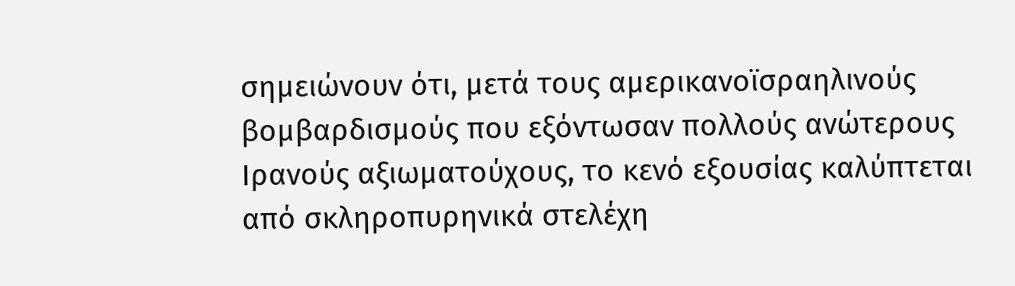σημειώνουν ότι, μετά τους αμερικανοϊσραηλινούς βομβαρδισμούς που εξόντωσαν πολλούς ανώτερους Ιρανούς αξιωματούχους, το κενό εξουσίας καλύπτεται από σκληροπυρηνικά στελέχη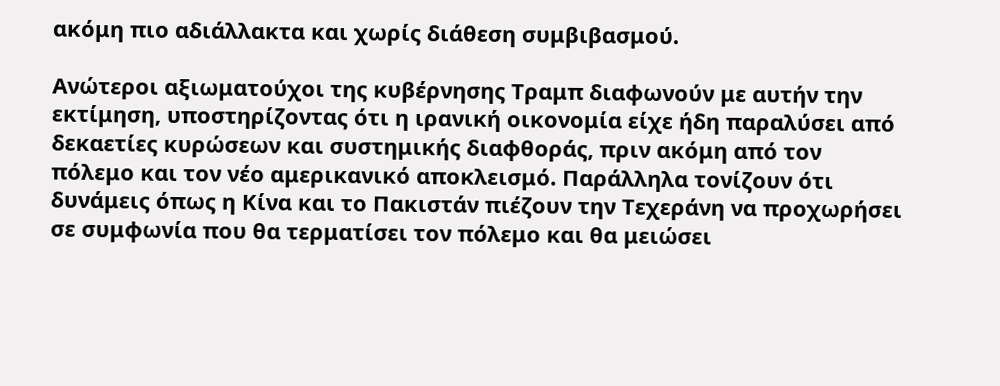ακόμη πιο αδιάλλακτα και χωρίς διάθεση συμβιβασμού.

Ανώτεροι αξιωματούχοι της κυβέρνησης Τραμπ διαφωνούν με αυτήν την εκτίμηση, υποστηρίζοντας ότι η ιρανική οικονομία είχε ήδη παραλύσει από δεκαετίες κυρώσεων και συστημικής διαφθοράς, πριν ακόμη από τον πόλεμο και τον νέο αμερικανικό αποκλεισμό. Παράλληλα τονίζουν ότι δυνάμεις όπως η Κίνα και το Πακιστάν πιέζουν την Τεχεράνη να προχωρήσει σε συμφωνία που θα τερματίσει τον πόλεμο και θα μειώσει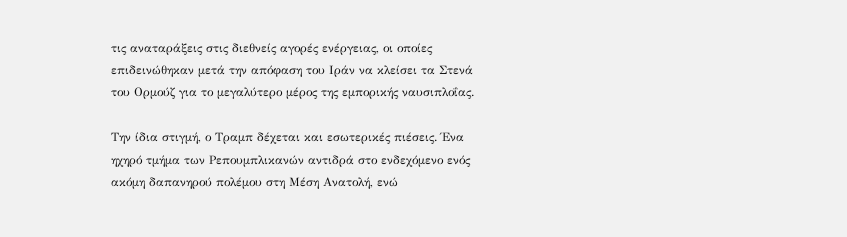τις αναταράξεις στις διεθνείς αγορές ενέργειας, οι οποίες επιδεινώθηκαν μετά την απόφαση του Ιράν να κλείσει τα Στενά του Ορμούζ για το μεγαλύτερο μέρος της εμπορικής ναυσιπλοΐας.

Την ίδια στιγμή, ο Τραμπ δέχεται και εσωτερικές πιέσεις. Ένα ηχηρό τμήμα των Ρεπουμπλικανών αντιδρά στο ενδεχόμενο ενός ακόμη δαπανηρού πολέμου στη Μέση Ανατολή, ενώ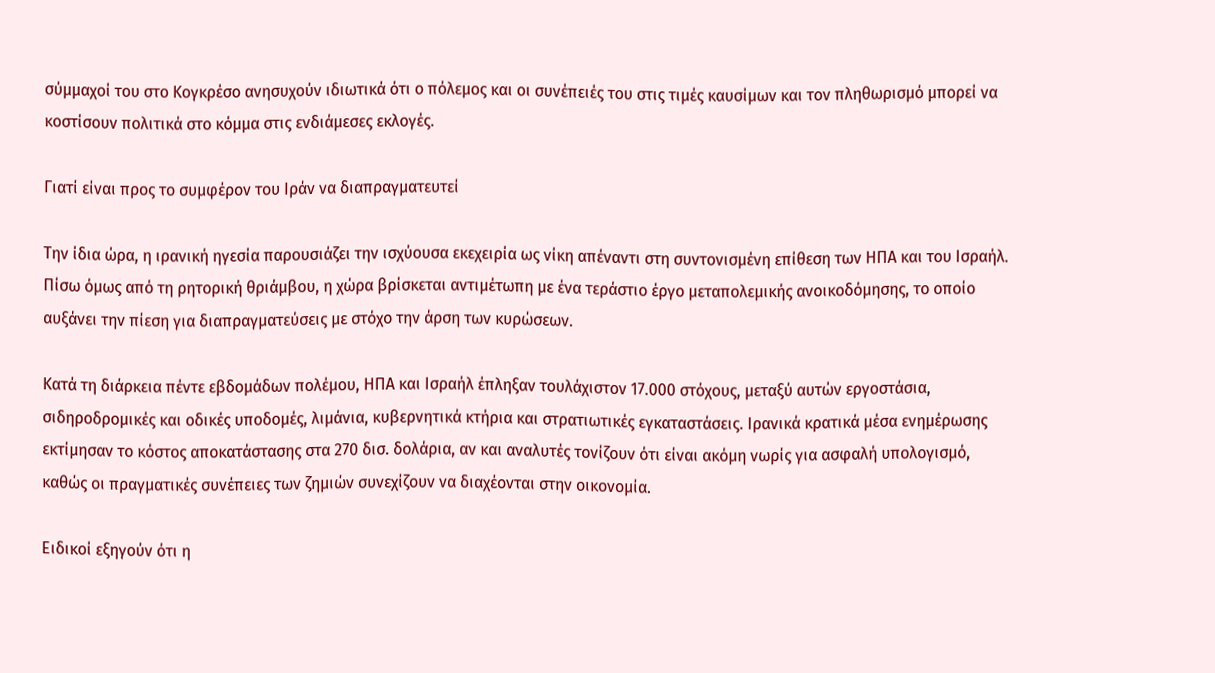σύμμαχοί του στο Κογκρέσο ανησυχούν ιδιωτικά ότι ο πόλεμος και οι συνέπειές του στις τιμές καυσίμων και τον πληθωρισμό μπορεί να κοστίσουν πολιτικά στο κόμμα στις ενδιάμεσες εκλογές.

Γιατί είναι προς το συμφέρον του Ιράν να διαπραγματευτεί

Την ίδια ώρα, η ιρανική ηγεσία παρουσιάζει την ισχύουσα εκεχειρία ως νίκη απέναντι στη συντονισμένη επίθεση των ΗΠΑ και του Ισραήλ. Πίσω όμως από τη ρητορική θριάμβου, η χώρα βρίσκεται αντιμέτωπη με ένα τεράστιο έργο μεταπολεμικής ανοικοδόμησης, το οποίο αυξάνει την πίεση για διαπραγματεύσεις με στόχο την άρση των κυρώσεων.

Κατά τη διάρκεια πέντε εβδομάδων πολέμου, ΗΠΑ και Ισραήλ έπληξαν τουλάχιστον 17.000 στόχους, μεταξύ αυτών εργοστάσια, σιδηροδρομικές και οδικές υποδομές, λιμάνια, κυβερνητικά κτήρια και στρατιωτικές εγκαταστάσεις. Ιρανικά κρατικά μέσα ενημέρωσης εκτίμησαν το κόστος αποκατάστασης στα 270 δισ. δολάρια, αν και αναλυτές τονίζουν ότι είναι ακόμη νωρίς για ασφαλή υπολογισμό, καθώς οι πραγματικές συνέπειες των ζημιών συνεχίζουν να διαχέονται στην οικονομία.

Ειδικοί εξηγούν ότι η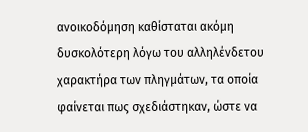ανοικοδόμηση καθίσταται ακόμη δυσκολότερη λόγω του αλληλένδετου χαρακτήρα των πληγμάτων, τα οποία φαίνεται πως σχεδιάστηκαν, ώστε να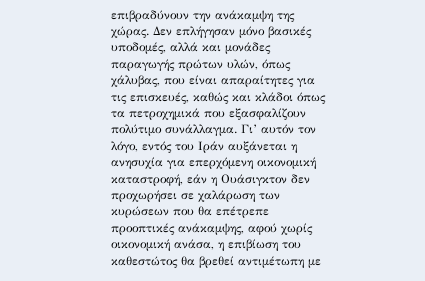επιβραδύνουν την ανάκαμψη της χώρας. Δεν επλήγησαν μόνο βασικές υποδομές, αλλά και μονάδες παραγωγής πρώτων υλών, όπως χάλυβας, που είναι απαραίτητες για τις επισκευές, καθώς και κλάδοι όπως τα πετροχημικά που εξασφαλίζουν πολύτιμο συνάλλαγμα. Γι’ αυτόν τον λόγο, εντός του Ιράν αυξάνεται η ανησυχία για επερχόμενη οικονομική καταστροφή, εάν η Ουάσιγκτον δεν προχωρήσει σε χαλάρωση των κυρώσεων που θα επέτρεπε προοπτικές ανάκαμψης, αφού χωρίς οικονομική ανάσα, η επιβίωση του καθεστώτος θα βρεθεί αντιμέτωπη με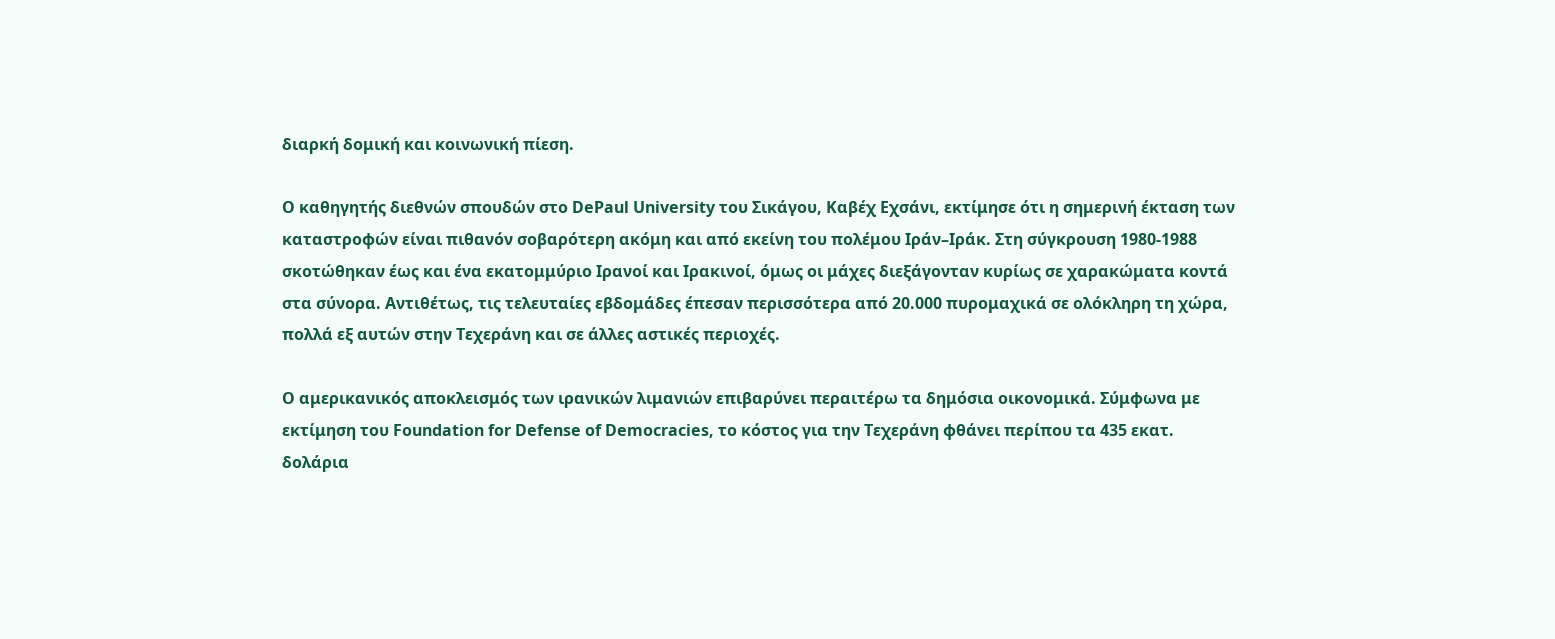διαρκή δομική και κοινωνική πίεση.

Ο καθηγητής διεθνών σπουδών στο DePaul University του Σικάγου, Καβέχ Εχσάνι, εκτίμησε ότι η σημερινή έκταση των καταστροφών είναι πιθανόν σοβαρότερη ακόμη και από εκείνη του πολέμου Ιράν–Ιράκ. Στη σύγκρουση 1980-1988 σκοτώθηκαν έως και ένα εκατομμύριο Ιρανοί και Ιρακινοί, όμως οι μάχες διεξάγονταν κυρίως σε χαρακώματα κοντά στα σύνορα. Αντιθέτως, τις τελευταίες εβδομάδες έπεσαν περισσότερα από 20.000 πυρομαχικά σε ολόκληρη τη χώρα, πολλά εξ αυτών στην Τεχεράνη και σε άλλες αστικές περιοχές.

Ο αμερικανικός αποκλεισμός των ιρανικών λιμανιών επιβαρύνει περαιτέρω τα δημόσια οικονομικά. Σύμφωνα με εκτίμηση του Foundation for Defense of Democracies, το κόστος για την Τεχεράνη φθάνει περίπου τα 435 εκατ. δολάρια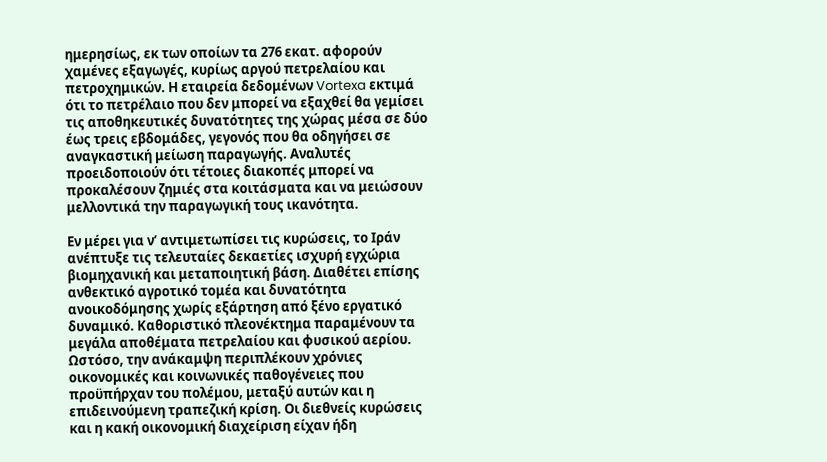ημερησίως, εκ των οποίων τα 276 εκατ. αφορούν χαμένες εξαγωγές, κυρίως αργού πετρελαίου και πετροχημικών. Η εταιρεία δεδομένων Vortexa εκτιμά ότι το πετρέλαιο που δεν μπορεί να εξαχθεί θα γεμίσει τις αποθηκευτικές δυνατότητες της χώρας μέσα σε δύο έως τρεις εβδομάδες, γεγονός που θα οδηγήσει σε αναγκαστική μείωση παραγωγής. Αναλυτές προειδοποιούν ότι τέτοιες διακοπές μπορεί να προκαλέσουν ζημιές στα κοιτάσματα και να μειώσουν μελλοντικά την παραγωγική τους ικανότητα.

Εν μέρει για ν’ αντιμετωπίσει τις κυρώσεις, το Ιράν ανέπτυξε τις τελευταίες δεκαετίες ισχυρή εγχώρια βιομηχανική και μεταποιητική βάση. Διαθέτει επίσης ανθεκτικό αγροτικό τομέα και δυνατότητα ανοικοδόμησης χωρίς εξάρτηση από ξένο εργατικό δυναμικό. Καθοριστικό πλεονέκτημα παραμένουν τα μεγάλα αποθέματα πετρελαίου και φυσικού αερίου. Ωστόσο, την ανάκαμψη περιπλέκουν χρόνιες οικονομικές και κοινωνικές παθογένειες που προϋπήρχαν του πολέμου, μεταξύ αυτών και η επιδεινούμενη τραπεζική κρίση. Οι διεθνείς κυρώσεις και η κακή οικονομική διαχείριση είχαν ήδη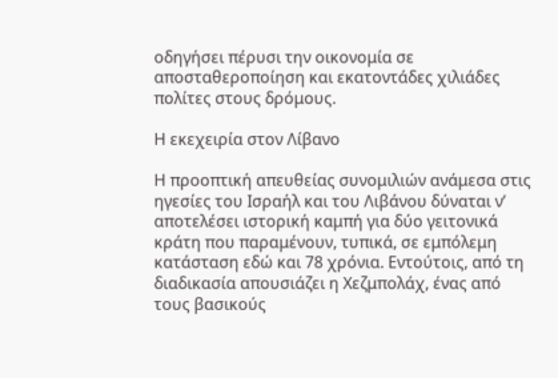οδηγήσει πέρυσι την οικονομία σε αποσταθεροποίηση και εκατοντάδες χιλιάδες πολίτες στους δρόμους.

Η εκεχειρία στον Λίβανο

Η προοπτική απευθείας συνομιλιών ανάμεσα στις ηγεσίες του Ισραήλ και του Λιβάνου δύναται ν’ αποτελέσει ιστορική καμπή για δύο γειτονικά κράτη που παραμένουν, τυπικά, σε εμπόλεμη κατάσταση εδώ και 78 χρόνια. Εντούτοις, από τη διαδικασία απουσιάζει η Χεζμπολάχ, ένας από τους βασικούς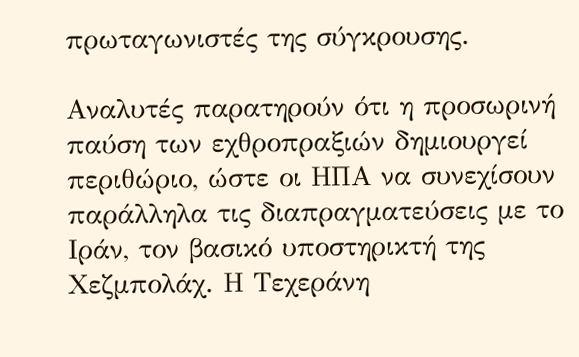πρωταγωνιστές της σύγκρουσης.

Αναλυτές παρατηρούν ότι η προσωρινή παύση των εχθροπραξιών δημιουργεί περιθώριο, ώστε οι ΗΠΑ να συνεχίσουν παράλληλα τις διαπραγματεύσεις με το Ιράν, τον βασικό υποστηρικτή της Χεζμπολάχ. Η Τεχεράνη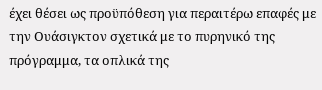έχει θέσει ως προϋπόθεση για περαιτέρω επαφές με την Ουάσιγκτον σχετικά με το πυρηνικό της πρόγραμμα, τα οπλικά της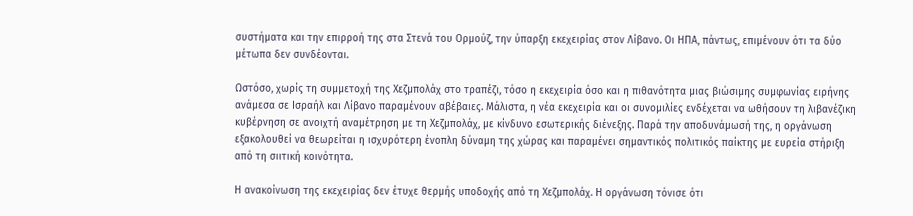συστήματα και την επιρροή της στα Στενά του Ορμούζ, την ύπαρξη εκεχειρίας στον Λίβανο. Οι ΗΠΑ, πάντως, επιμένουν ότι τα δύο μέτωπα δεν συνδέονται.

Ωστόσο, χωρίς τη συμμετοχή της Χεζμπολάχ στο τραπέζι, τόσο η εκεχειρία όσο και η πιθανότητα μιας βιώσιμης συμφωνίας ειρήνης ανάμεσα σε Ισραήλ και Λίβανο παραμένουν αβέβαιες. Μάλιστα, η νέα εκεχειρία και οι συνομιλίες ενδέχεται να ωθήσουν τη λιβανέζικη κυβέρνηση σε ανοιχτή αναμέτρηση με τη Χεζμπολάχ, με κίνδυνο εσωτερικής διένεξης. Παρά την αποδυνάμωσή της, η οργάνωση εξακολουθεί να θεωρείται η ισχυρότερη ένοπλη δύναμη της χώρας και παραμένει σημαντικός πολιτικός παίκτης με ευρεία στήριξη από τη σιιτική κοινότητα.

Η ανακοίνωση της εκεχειρίας δεν έτυχε θερμής υποδοχής από τη Χεζμπολάχ. Η οργάνωση τόνισε ότι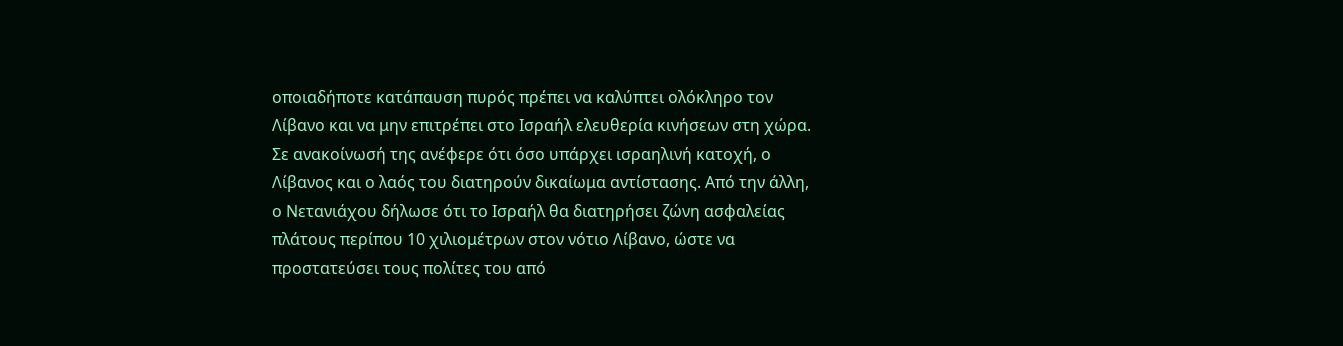οποιαδήποτε κατάπαυση πυρός πρέπει να καλύπτει ολόκληρο τον Λίβανο και να μην επιτρέπει στο Ισραήλ ελευθερία κινήσεων στη χώρα. Σε ανακοίνωσή της ανέφερε ότι όσο υπάρχει ισραηλινή κατοχή, ο Λίβανος και ο λαός του διατηρούν δικαίωμα αντίστασης. Από την άλλη, ο Νετανιάχου δήλωσε ότι το Ισραήλ θα διατηρήσει ζώνη ασφαλείας πλάτους περίπου 10 χιλιομέτρων στον νότιο Λίβανο, ώστε να προστατεύσει τους πολίτες του από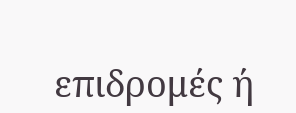επιδρομές ή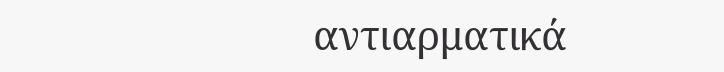αντιαρματικά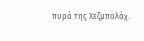πυρά της Χεζμπολάχ.